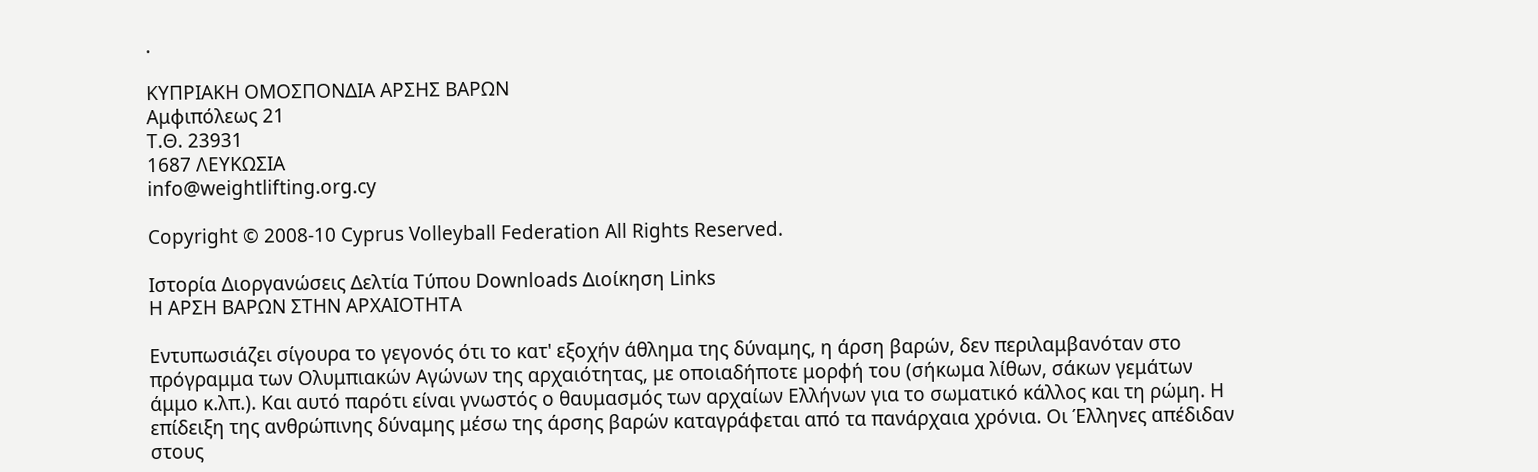.

ΚΥΠΡΙΑΚΗ ΟΜΟΣΠΟΝΔΙΑ ΑΡΣΗΣ ΒΑΡΩΝ
Αμφιπόλεως 21
Τ.Θ. 23931
1687 ΛΕΥΚΩΣΙΑ
info@weightlifting.org.cy

Copyright © 2008-10 Cyprus Volleyball Federation All Rights Reserved.

Ιστορία Διοργανώσεις Δελτία Τύπου Downloads Διοίκηση Links
Η ΑΡΣΗ ΒΑΡΩΝ ΣΤΗΝ ΑΡΧΑΙΟΤΗΤΑ

Εντυπωσιάζει σίγουρα το γεγονός ότι το κατ' εξοχήν άθλημα της δύναμης, η άρση βαρών, δεν περιλαμβανόταν στο πρόγραμμα των Ολυμπιακών Αγώνων της αρχαιότητας, με οποιαδήποτε μορφή του (σήκωμα λίθων, σάκων γεμάτων άμμο κ.λπ.). Και αυτό παρότι είναι γνωστός ο θαυμασμός των αρχαίων Ελλήνων για το σωματικό κάλλος και τη ρώμη. Η επίδειξη της ανθρώπινης δύναμης μέσω της άρσης βαρών καταγράφεται από τα πανάρχαια χρόνια. Οι Έλληνες απέδιδαν στους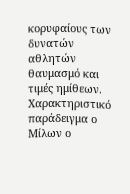κορυφαίους των δυνατών αθλητών θαυμασμό και τιμές ημίθεων. Χαρακτηριστικό παράδειγμα ο Μίλων ο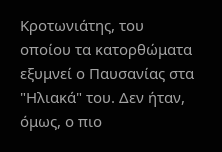Κροτωνιάτης, του οποίου τα κατορθώματα εξυμνεί ο Παυσανίας στα "Ηλιακά" του. Δεν ήταν, όμως, ο πιο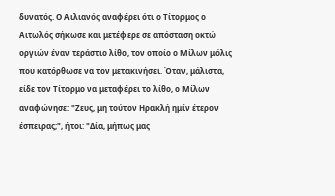δυνατός. Ο Αιλιανός αναφέρει ότι ο Τίτορμος ο Αιτωλός σήκωσε και μετέφερε σε απόσταση οκτώ οργιών έναν τεράστιο λίθο, τον οποίο ο Μίλων μόλις που κατόρθωσε να τον μετακινήσει. Όταν, μάλιστα, είδε τον Τίτορμο να μεταφέρει το λίθο, ο Μίλων αναφώνησε: "Ζευς, μη τούτον Ηρακλή ημίν έτερον έσπειρας;", ήτοι: "Δία, μήπως μας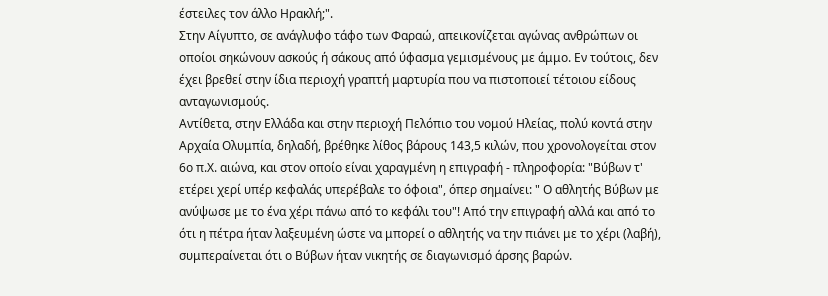έστειλες τον άλλο Ηρακλή;".
Στην Αίγυπτο, σε ανάγλυφο τάφο των Φαραώ, απεικονίζεται αγώνας ανθρώπων οι οποίοι σηκώνουν ασκούς ή σάκους από ύφασμα γεμισμένους με άμμο. Εν τούτοις, δεν έχει βρεθεί στην ίδια περιοχή γραπτή μαρτυρία που να πιστοποιεί τέτοιου είδους ανταγωνισμούς.
Αντίθετα, στην Ελλάδα και στην περιοχή Πελόπιο του νομού Ηλείας, πολύ κοντά στην Αρχαία Ολυμπία, δηλαδή, βρέθηκε λίθος βάρους 143,5 κιλών, που χρονολογείται στον 6ο π.Χ. αιώνα, και στον οποίο είναι χαραγμένη η επιγραφή - πληροφορία: "Βύβων τ' ετέρει χερί υπέρ κεφαλάς υπερέβαλε το όφοια", όπερ σημαίνει: " Ο αθλητής Βύβων με ανύψωσε με το ένα χέρι πάνω από το κεφάλι του"! Από την επιγραφή αλλά και από το ότι η πέτρα ήταν λαξευμένη ώστε να μπορεί ο αθλητής να την πιάνει με το χέρι (λαβή), συμπεραίνεται ότι ο Βύβων ήταν νικητής σε διαγωνισμό άρσης βαρών.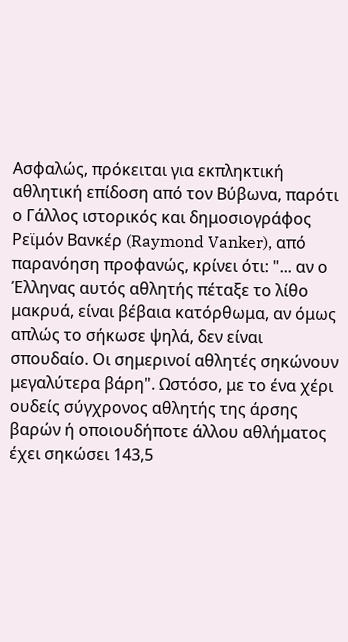Ασφαλώς, πρόκειται για εκπληκτική αθλητική επίδοση από τον Βύβωνα, παρότι ο Γάλλος ιστορικός και δημοσιογράφος Ρεϊμόν Βανκέρ (Raymond Vanker), από παρανόηση προφανώς, κρίνει ότι: "... αν ο Έλληνας αυτός αθλητής πέταξε το λίθο μακρυά, είναι βέβαια κατόρθωμα, αν όμως απλώς το σήκωσε ψηλά, δεν είναι σπουδαίο. Οι σημερινοί αθλητές σηκώνουν μεγαλύτερα βάρη". Ωστόσο, με το ένα χέρι ουδείς σύγχρονος αθλητής της άρσης βαρών ή οποιουδήποτε άλλου αθλήματος έχει σηκώσει 143,5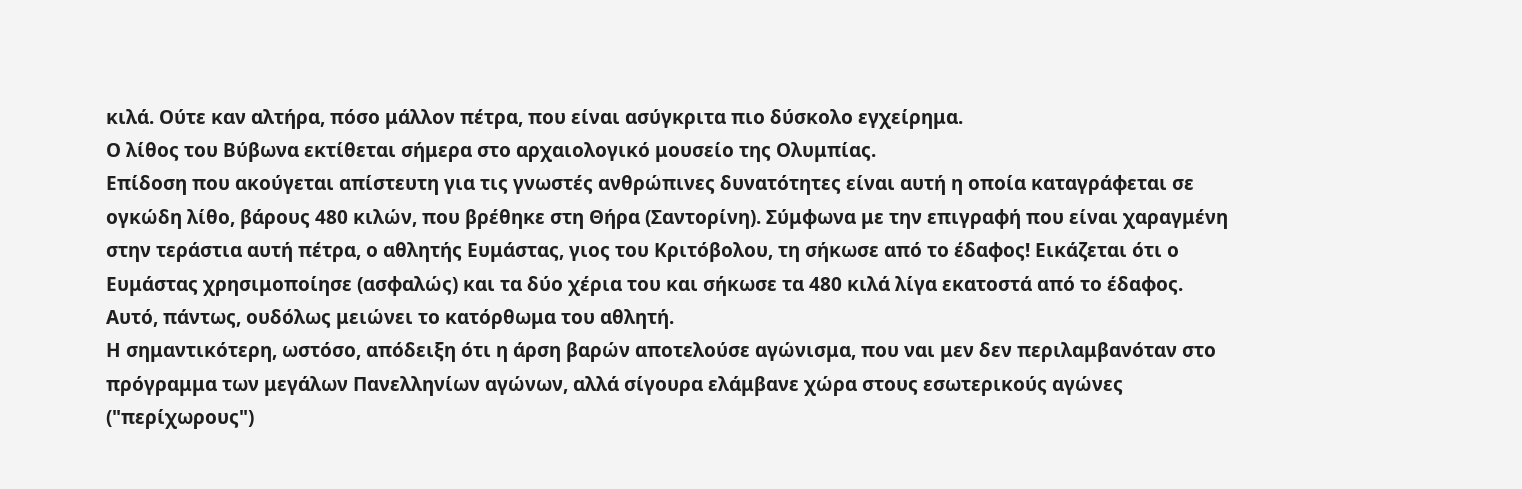κιλά. Ούτε καν αλτήρα, πόσο μάλλον πέτρα, που είναι ασύγκριτα πιο δύσκολο εγχείρημα.
Ο λίθος του Βύβωνα εκτίθεται σήμερα στο αρχαιολογικό μουσείο της Ολυμπίας.
Επίδοση που ακούγεται απίστευτη για τις γνωστές ανθρώπινες δυνατότητες είναι αυτή η οποία καταγράφεται σε ογκώδη λίθο, βάρους 480 κιλών, που βρέθηκε στη Θήρα (Σαντορίνη). Σύμφωνα με την επιγραφή που είναι χαραγμένη στην τεράστια αυτή πέτρα, ο αθλητής Ευμάστας, γιος του Κριτόβολου, τη σήκωσε από το έδαφος! Εικάζεται ότι ο Ευμάστας χρησιμοποίησε (ασφαλώς) και τα δύο χέρια του και σήκωσε τα 480 κιλά λίγα εκατοστά από το έδαφος. Αυτό, πάντως, ουδόλως μειώνει το κατόρθωμα του αθλητή.
Η σημαντικότερη, ωστόσο, απόδειξη ότι η άρση βαρών αποτελούσε αγώνισμα, που ναι μεν δεν περιλαμβανόταν στο πρόγραμμα των μεγάλων Πανελληνίων αγώνων, αλλά σίγουρα ελάμβανε χώρα στους εσωτερικούς αγώνες ("περίχωρους")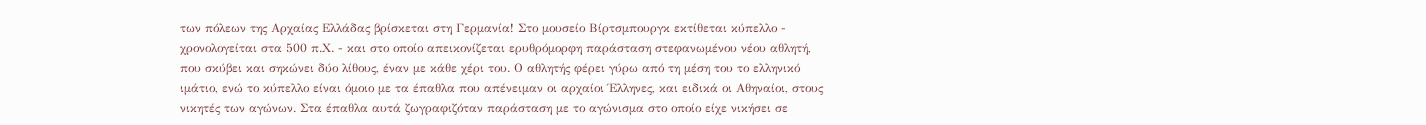των πόλεων της Αρχαίας Ελλάδας βρίσκεται στη Γερμανία! Στο μουσείο Βίρτσμπουργκ εκτίθεται κύπελλο - χρονολογείται στα 500 π.Χ. - και στο οποίο απεικονίζεται ερυθρόμορφη παράσταση στεφανωμένου νέου αθλητή, που σκύβει και σηκώνει δύο λίθους, έναν με κάθε χέρι του. Ο αθλητής φέρει γύρω από τη μέση του το ελληνικό ιμάτιο, ενώ το κύπελλο είναι όμοιο με τα έπαθλα που απένειμαν οι αρχαίοι Έλληνες, και ειδικά οι Αθηναίοι, στους νικητές των αγώνων. Στα έπαθλα αυτά ζωγραφιζόταν παράσταση με το αγώνισμα στο οποίο είχε νικήσει σε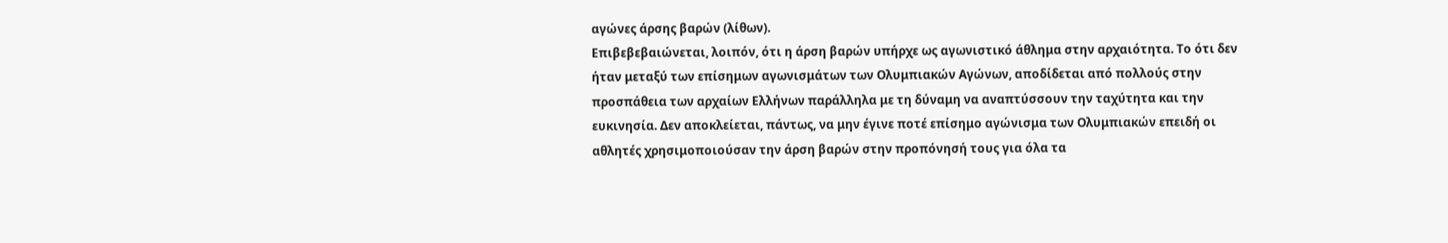αγώνες άρσης βαρών (λίθων).
Επιβεβεβαιώνεται, λοιπόν, ότι η άρση βαρών υπήρχε ως αγωνιστικό άθλημα στην αρχαιότητα. Το ότι δεν ήταν μεταξύ των επίσημων αγωνισμάτων των Ολυμπιακών Αγώνων, αποδίδεται από πολλούς στην προσπάθεια των αρχαίων Ελλήνων παράλληλα με τη δύναμη να αναπτύσσουν την ταχύτητα και την ευκινησία. Δεν αποκλείεται, πάντως, να μην έγινε ποτέ επίσημο αγώνισμα των Ολυμπιακών επειδή οι αθλητές χρησιμοποιούσαν την άρση βαρών στην προπόνησή τους για όλα τα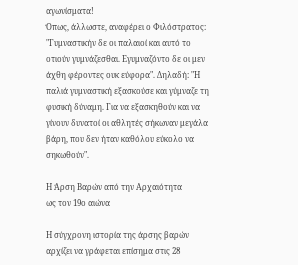αγωνίσματα!
Όπως, άλλωστε, αναφέρει ο Φιλόστρατος: "Γυμναστικήν δε οι παλαιοί και αυτό το οτιούν γυμνάζεσθαι. Εγυμναζόντο δε οι μεν άχθη φέροντες ουκ εύφορα". Δηλαδή: "Η παλιά γυμναστική εξασκούσε και γύμναζε τη φυσική δύναμη. Για να εξασκηθούν και να γίνουν δυνατοί οι αθλητές σήκωναν μεγάλα βάρη, που δεν ήταν καθόλου εύκολο να σηκωθούν".

Η Άρση Βαρών από την Αρχαιότητα
ως τον 19ο αιώνα

Η σύγχρονη ιστορία της άρσης βαρών αρχίζει να γράφεται επίσημα στις 28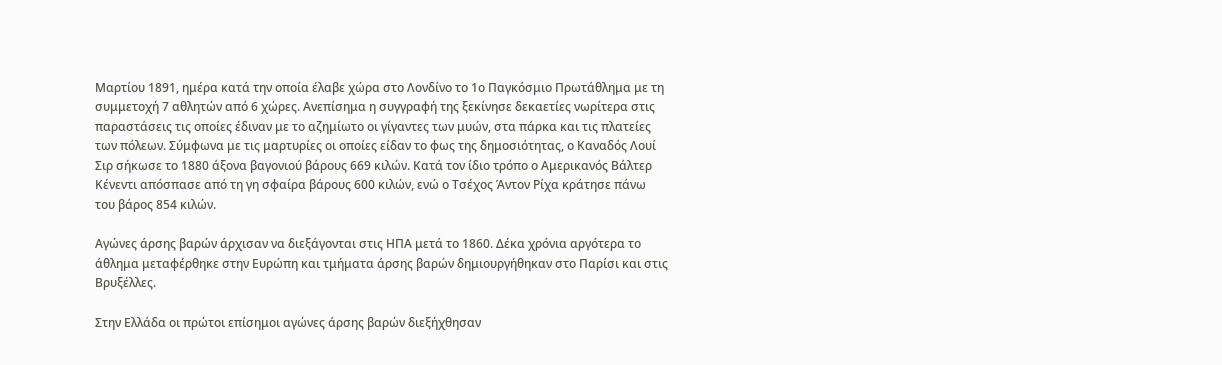Μαρτίου 1891, ημέρα κατά την οποία έλαβε χώρα στο Λονδίνο το 1ο Παγκόσμιο Πρωτάθλημα με τη συμμετοχή 7 αθλητών από 6 χώρες. Ανεπίσημα η συγγραφή της ξεκίνησε δεκαετίες νωρίτερα στις παραστάσεις τις οποίες έδιναν με το αζημίωτο οι γίγαντες των μυών, στα πάρκα και τις πλατείες των πόλεων. Σύμφωνα με τις μαρτυρίες οι οποίες είδαν το φως της δημοσιότητας, ο Καναδός Λουί Σιρ σήκωσε το 1880 άξονα βαγονιού βάρους 669 κιλών. Κατά τον ίδιο τρόπο ο Αμερικανός Βάλτερ Κένεντι απόσπασε από τη γη σφαίρα βάρους 600 κιλών, ενώ ο Τσέχος Άντον Ρίχα κράτησε πάνω του βάρος 854 κιλών.

Αγώνες άρσης βαρών άρχισαν να διεξάγονται στις ΗΠΑ μετά το 1860. Δέκα χρόνια αργότερα το άθλημα μεταφέρθηκε στην Ευρώπη και τμήματα άρσης βαρών δημιουργήθηκαν στο Παρίσι και στις Βρυξέλλες.

Στην Ελλάδα οι πρώτοι επίσημοι αγώνες άρσης βαρών διεξήχθησαν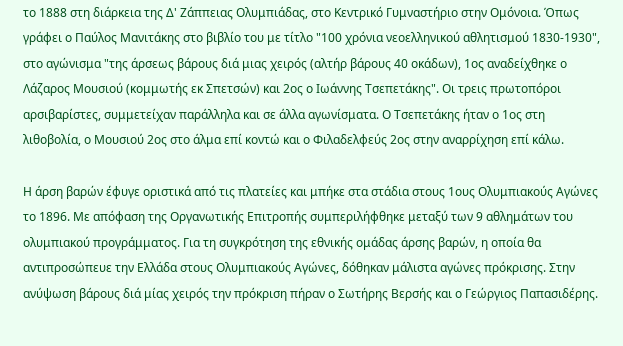το 1888 στη διάρκεια της Δ' Ζάππειας Ολυμπιάδας, στο Κεντρικό Γυμναστήριο στην Ομόνοια. Όπως γράφει ο Παύλος Μανιτάκης στο βιβλίο του με τίτλο "100 χρόνια νεοελληνικού αθλητισμού 1830-1930", στο αγώνισμα "της άρσεως βάρους διά μιας χειρός (αλτήρ βάρους 40 οκάδων), 1ος αναδείχθηκε ο Λάζαρος Μουσιού (κομμωτής εκ Σπετσών) και 2ος ο Ιωάννης Τσεπετάκης". Οι τρεις πρωτοπόροι αρσιβαρίστες, συμμετείχαν παράλληλα και σε άλλα αγωνίσματα. Ο Τσεπετάκης ήταν ο 1ος στη λιθοβολία, ο Μουσιού 2ος στο άλμα επί κοντώ και ο Φιλαδελφεύς 2ος στην αναρρίχηση επί κάλω.

Η άρση βαρών έφυγε οριστικά από τις πλατείες και μπήκε στα στάδια στους 1ους Ολυμπιακούς Αγώνες το 1896. Με απόφαση της Οργανωτικής Επιτροπής συμπεριλήφθηκε μεταξύ των 9 αθλημάτων του ολυμπιακού προγράμματος. Για τη συγκρότηση της εθνικής ομάδας άρσης βαρών, η οποία θα αντιπροσώπευε την Ελλάδα στους Ολυμπιακούς Αγώνες, δόθηκαν μάλιστα αγώνες πρόκρισης. Στην ανύψωση βάρους διά μίας χειρός την πρόκριση πήραν ο Σωτήρης Βερσής και ο Γεώργιος Παπασιδέρης.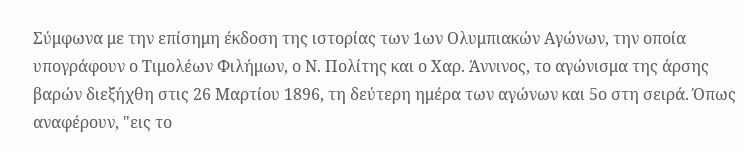Σύμφωνα με την επίσημη έκδοση της ιστορίας των 1ων Ολυμπιακών Αγώνων, την οποία υπογράφουν ο Τιμολέων Φιλήμων, ο Ν. Πολίτης και ο Χαρ. Άννινος, το αγώνισμα της άρσης βαρών διεξήχθη στις 26 Μαρτίου 1896, τη δεύτερη ημέρα των αγώνων και 5ο στη σειρά. Όπως αναφέρουν, "εις το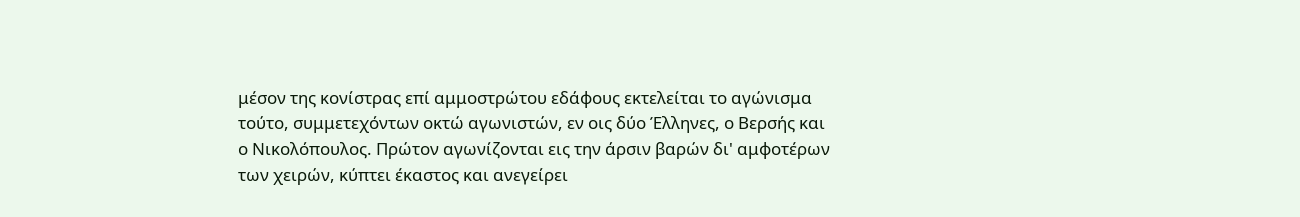μέσον της κονίστρας επί αμμοστρώτου εδάφους εκτελείται το αγώνισμα τούτο, συμμετεχόντων οκτώ αγωνιστών, εν οις δύο Έλληνες, ο Βερσής και ο Νικολόπουλος. Πρώτον αγωνίζονται εις την άρσιν βαρών δι' αμφοτέρων των χειρών, κύπτει έκαστος και ανεγείρει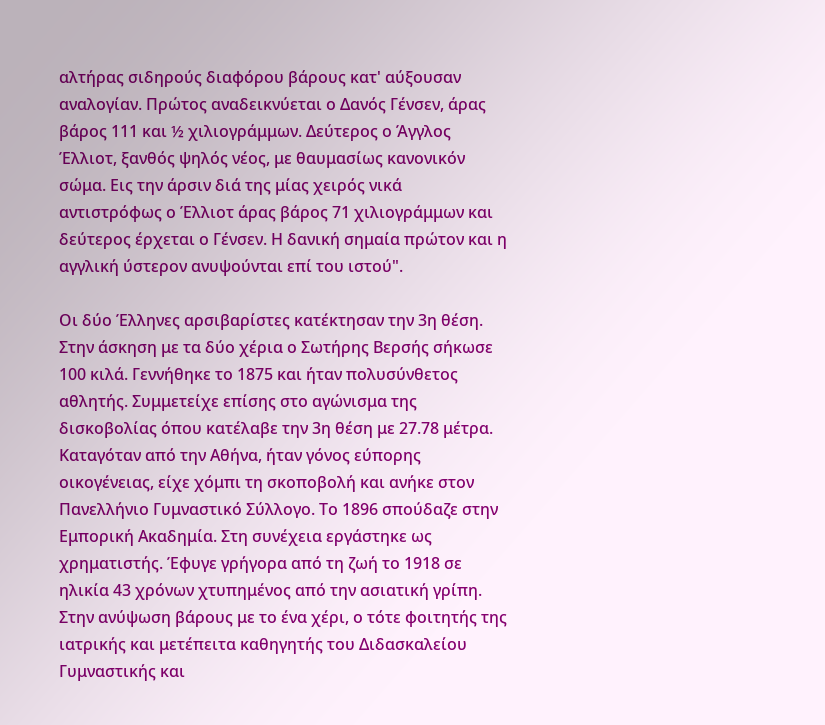αλτήρας σιδηρούς διαφόρου βάρους κατ' αύξουσαν αναλογίαν. Πρώτος αναδεικνύεται ο Δανός Γένσεν, άρας βάρος 111 και ½ χιλιογράμμων. Δεύτερος ο Άγγλος Έλλιοτ, ξανθός ψηλός νέος, με θαυμασίως κανονικόν σώμα. Εις την άρσιν διά της μίας χειρός νικά αντιστρόφως ο Έλλιοτ άρας βάρος 71 χιλιογράμμων και δεύτερος έρχεται ο Γένσεν. Η δανική σημαία πρώτον και η αγγλική ύστερον ανυψούνται επί του ιστού".

Οι δύο Έλληνες αρσιβαρίστες κατέκτησαν την 3η θέση. Στην άσκηση με τα δύο χέρια ο Σωτήρης Βερσής σήκωσε 100 κιλά. Γεννήθηκε το 1875 και ήταν πολυσύνθετος αθλητής. Συμμετείχε επίσης στο αγώνισμα της δισκοβολίας όπου κατέλαβε την 3η θέση με 27.78 μέτρα. Καταγόταν από την Αθήνα, ήταν γόνος εύπορης οικογένειας, είχε χόμπι τη σκοποβολή και ανήκε στον Πανελλήνιο Γυμναστικό Σύλλογο. Το 1896 σπούδαζε στην Εμπορική Ακαδημία. Στη συνέχεια εργάστηκε ως χρηματιστής. Έφυγε γρήγορα από τη ζωή το 1918 σε ηλικία 43 χρόνων χτυπημένος από την ασιατική γρίπη. Στην ανύψωση βάρους με το ένα χέρι, ο τότε φοιτητής της ιατρικής και μετέπειτα καθηγητής του Διδασκαλείου Γυμναστικής και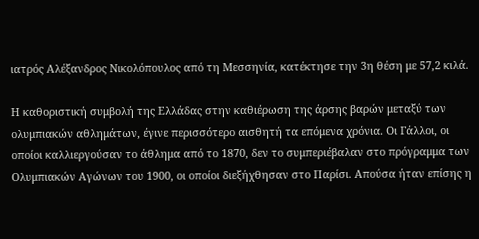ιατρός Αλέξανδρος Νικολόπουλος από τη Μεσσηνία, κατέκτησε την 3η θέση με 57,2 κιλά.

Η καθοριστική συμβολή της Ελλάδας στην καθιέρωση της άρσης βαρών μεταξύ των ολυμπιακών αθλημάτων, έγινε περισσότερο αισθητή τα επόμενα χρόνια. Οι Γάλλοι, οι οποίοι καλλιεργούσαν το άθλημα από το 1870, δεν το συμπεριέβαλαν στο πρόγραμμα των Ολυμπιακών Αγώνων του 1900, οι οποίοι διεξήχθησαν στο Παρίσι. Απούσα ήταν επίσης η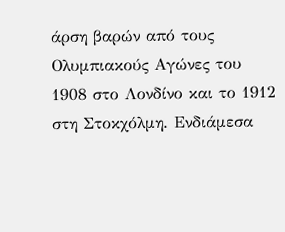άρση βαρών από τους Ολυμπιακούς Αγώνες του 1908 στο Λονδίνο και το 1912 στη Στοκχόλμη. Ενδιάμεσα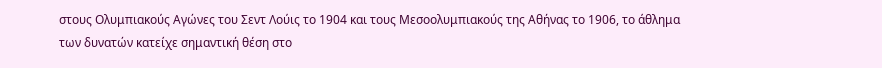στους Ολυμπιακούς Αγώνες του Σεντ Λούις το 1904 και τους Μεσοολυμπιακούς της Αθήνας το 1906, το άθλημα των δυνατών κατείχε σημαντική θέση στο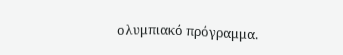ολυμπιακό πρόγραμμα.